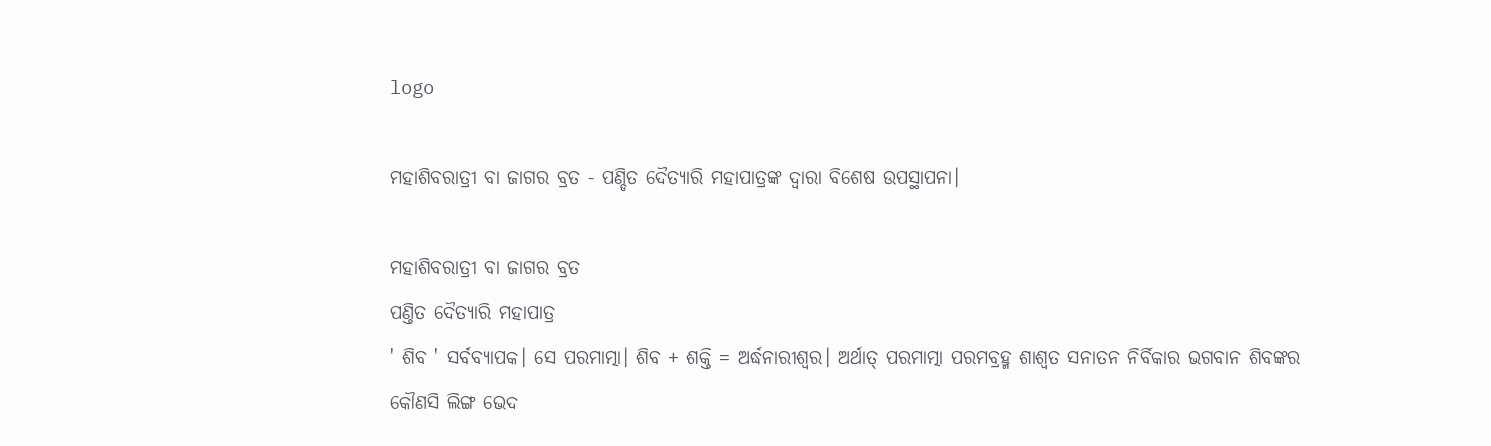logo

ମହାଶିବରାତ୍ରୀ ବା ଜାଗର ବ୍ରତ - ପଣ୍ଡିତ ଦୈତ୍ୟାରି ମହାପାତ୍ରଙ୍କ ଦ୍ବାରା ବିଶେଷ ଉପସ୍ଥାପନା।

ମହାଶିବରାତ୍ରୀ ବା ଜାଗର ବ୍ରତ
ପଣ୍ତିତ ଦୈତ୍ୟାରି ମହାପାତ୍ର
' ଶିବ ' ସର୍ବବ୍ୟାପକ। ସେ ପରମାତ୍ମା। ଶିବ + ଶକ୍ତି = ଅର୍ଦ୍ଧନାରୀଶ୍ୱର। ଅର୍ଥାତ୍ ପରମାତ୍ମା ପରମବ୍ରହ୍ମ ଶାଶ୍ଵତ ସନାତନ ନିର୍ବିକାର ଭଗବାନ ଶିବଙ୍କର କୌଣସି ଲିଙ୍ଗ ଭେଦ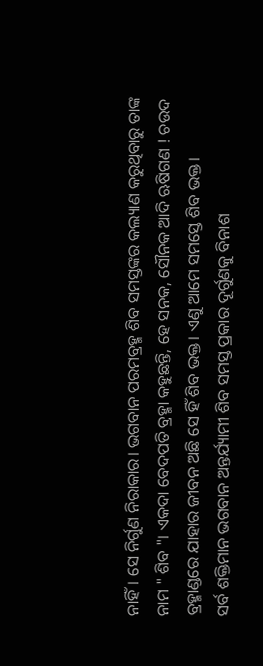ନାହିଁ। ସେ ନିର୍ଗୁଣ ନିରାକାର। ଭଗବାନ ପରମବ୍ରହ୍ମ ଶିବ ସମସ୍ତଙ୍କର କଲ୍ୟାଣ କରୁଥିବାରୁ ତାଙ୍କ ନାମ " ଶିବ "। ଏକଦା ବେଦପତି ବ୍ରହ୍ମା କହୁଛନ୍ତି, ହେ ସନକ, ସୌନକ ଆଦି ଋଷିଗଣ ! ଚଉଦ ବ୍ରହ୍ମାଣ୍ଡରେ ଯାହାର ଜୀବନ ଅଛି ସେ ହିଁ ଶିବ ଭକ୍ତ। ଏଣୁ ଆମେ ସମସ୍ତେ ଶିବ ଭକ୍ତ।
ସର୍ବ ଶକ୍ତିମାନ ଭଗବାନ ଅନ୍ତର୍ଯ୍ୟାମୀ ଶିବ ସମସ୍ତ ପ୍ରକାର ଦୂର୍ଗୁଣକୁ ବିନାଶ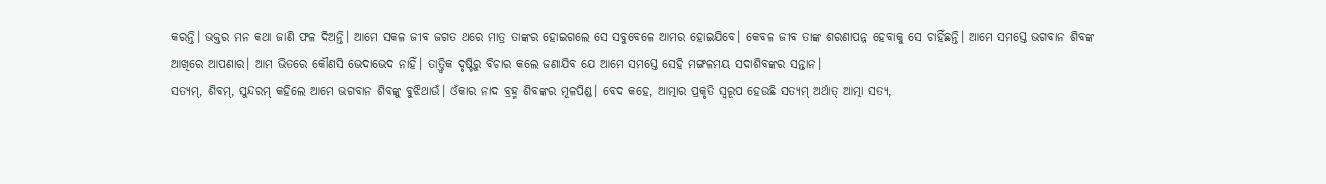କରନ୍ତି। ଭକ୍ତର ମନ କଥା ଜାଣି ଫଳ ଦିଅନ୍ତି। ଆମେ ସକଳ ଜୀବ ଜଗତ ଥରେ ମାତ୍ର ତାଙ୍କର ହୋଇଗଲେ ସେ ସବୁବେଳେ ଆମର ହୋଇଯିବେ। କେବଳ ଜୀବ ତାଙ୍କ ଶରଣାପନ୍ନ ହେବାକୁ ସେ ଚାହିଁଛନ୍ତି। ଆମେ ସମସ୍ତେ ଭଗବାନ ଶିବଙ୍କ ଆଖିରେ ଆପଣାର। ଆମ ଭିତରେ କୌଣସି ଭେଦାଭେଦ ନାହିଁ। ତାତ୍ତ୍ୱିକ ଦୃଷ୍ଟିରୁ ବିଚାର କଲେ ଜଣାଯିବ ଯେ ଆମେ ସମସ୍ତେ ସେହି ମଙ୍ଗଳମୟ ସଦାଶିବଙ୍କର ସନ୍ତାନ।
ସତ୍ୟମ୍, ଶିବମ୍, ସୁନ୍ଦରମ୍ କହିଲେ ଆମେ ଭଗବାନ ଶିବଙ୍କୁ ବୁଝିଥାଉଁ। ଓଁକାର ନାଦ ବ୍ରହ୍ମ ଶିବଙ୍କର ମୂଳପିଣ୍ଡ। ବେଦ କହେ, ଆତ୍ମାର ପ୍ରକୃତି ସ୍ୱରୂପ ହେଉଛି ସତ୍ୟମ୍ ଅର୍ଥାତ୍ ଆତ୍ମା ସତ୍ୟ,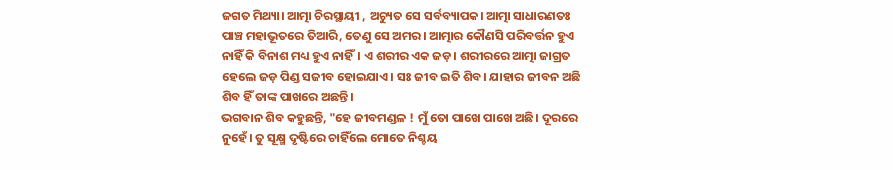ଜଗତ ମିଥ୍ୟା। ଆତ୍ମା ଚିରସ୍ଥାୟୀ , ଅଚ୍ୟୁତ ସେ ସର୍ବବ୍ୟାପକ। ଆତ୍ମା ସାଧାରଣତଃ ପାଞ୍ଚ ମହାଭୂତରେ ତିଆରି, ତେଣୁ ସେ ଅମର। ଆତ୍ମାର କୌଣସି ପରିବର୍ତ୍ତନ ହୁଏ ନାହିଁ କି ବିନାଶ ମଧ୍ୟ ହୁଏ ନାହିଁ। ଏ ଶରୀର ଏକ ଜଡ଼। ଶରୀରରେ ଆତ୍ମା ଜାଗ୍ରତ ହେଲେ ଜଡ଼ ପିଣ୍ଡ ସଜୀବ ହୋଇଯାଏ। ସଃ ଜୀବ ଇତି ଶିବ। ଯାହାର ଜୀବନ ଅଛି ଶିବ ହିଁ ତାଙ୍କ ପାଖରେ ଅଛନ୍ତି।
ଭଗବାନ ଶିବ କହୁଛନ୍ତି, "ହେ ଜୀବମଣ୍ଡଳ ! ମୁଁ ତୋ ପାଖେ ପାଖେ ଅଛି। ଦୂରରେ ନୁହେଁ। ତୁ ସୂକ୍ଷ୍ମ ଦୃଷ୍ଟିରେ ଚାହିଁଲେ ମୋତେ ନିଶ୍ଚୟ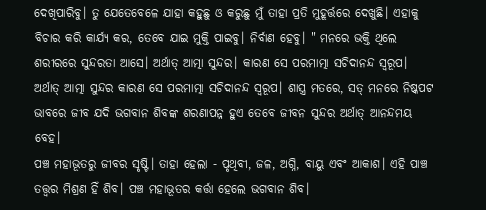ଦେଖିପାରିବୁ। ତୁ ଯେତେବେଳେ ଯାହା କହୁଛୁ ଓ କରୁଛୁ ମୁଁ ତାହା ପ୍ରତି ମୁହୂର୍ତ୍ତରେ ଦେଖୁଛି। ଏହାକୁ ବିଚାର କରି କାର୍ଯ୍ୟ କର, ତେବେ ଯାଇ ମୁକ୍ତି ପାଇବୁ। ନିର୍ବାଣ ହେବୁ। " ମନରେ ଭକ୍ତି ଥିଲେ ଶରୀରରେ ସୁନ୍ଦରତା ଆସେ। ଅର୍ଥାତ୍ ଆତ୍ମା ସୁନ୍ଦର। କାରଣ ସେ ପରମାତ୍ମା ସଚିଦାନନ୍ଦ ସ୍ୱରୂପ। ଅର୍ଥାତ୍ ଆତ୍ମା ସୁନ୍ଦର କାରଣ ସେ ପରମାତ୍ମା ସଚିଦାନନ୍ଦ ସ୍ୱରୂପ। ଶାସ୍ତ୍ର ମତରେ, ସତ୍ ମନରେ ନିଷ୍କପଟ ଭାବରେ ଜୀବ ଯଦି ଭଗବାନ ଶିବଙ୍କ ଶରଣାପନ୍ନ ହୁଏ ତେବେ ଜୀବନ ସୁନ୍ଦର ଅର୍ଥାତ୍ ଆନନ୍ଦମୟ ବେହ।
ପଞ୍ଚ ମହାଭୂତରୁ ଜୀବର ସୃଷ୍ଟି। ତାହା ହେଲା - ପୃଥିବୀ, ଜଳ, ଅଗ୍ନି, ବାୟୁ ଏବଂ ଆକାଶ। ଏହି ପାଞ୍ଚ ତତ୍ତ୍ଵର ମିଶ୍ରଣ ହିଁ ଶିବ। ପଞ୍ଚ ମହାଭୂତର କର୍ତ୍ତା ହେଲେ ଭଗବାନ ଶିବ।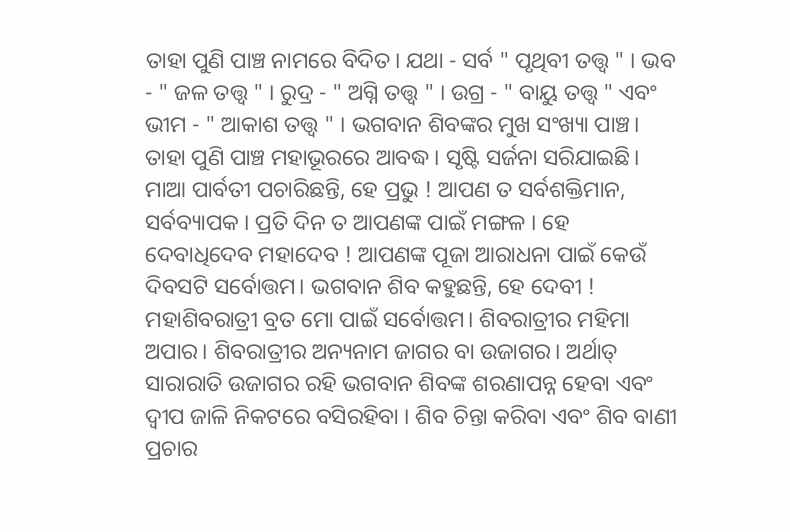ତାହା ପୁଣି ପାଞ୍ଚ ନାମରେ ବିଦିତ। ଯଥା - ସର୍ବ " ପୃଥିବୀ ତତ୍ତ୍ଵ " । ଭବ - " ଜଳ ତତ୍ତ୍ଵ " । ରୁଦ୍ର - " ଅଗ୍ନି ତତ୍ତ୍ଵ " । ଉଗ୍ର - " ବାୟୁ ତତ୍ତ୍ଵ " ଏବଂ ଭୀମ - " ଆକାଶ ତତ୍ତ୍ଵ " । ଭଗବାନ ଶିବଙ୍କର ମୁଖ ସଂଖ୍ୟା ପାଞ୍ଚ। ତାହା ପୁଣି ପାଞ୍ଚ ମହାଭୂରରେ ଆବଦ୍ଧ। ସୃଷ୍ଟି ସର୍ଜନା ସରିଯାଇଛି। ମାଆ ପାର୍ବତୀ ପଚାରିଛନ୍ତି, ହେ ପ୍ରଭୁ ! ଆପଣ ତ ସର୍ବଶକ୍ତିମାନ, ସର୍ବବ୍ୟାପକ । ପ୍ରତି ଦିନ ତ ଆପଣଙ୍କ ପାଇଁ ମଙ୍ଗଳ । ହେ ଦେବାଧିଦେବ ମହାଦେବ ! ଆପଣଙ୍କ ପୂଜା ଆରାଧନା ପାଇଁ କେଉଁ ଦିବସଟି ସର୍ବୋତ୍ତମ। ଭଗବାନ ଶିବ କହୁଛନ୍ତି, ହେ ଦେବୀ ! ମହାଶିବରାତ୍ରୀ ବ୍ରତ ମୋ ପାଇଁ ସର୍ବୋତ୍ତମ। ଶିବରାତ୍ରୀର ମହିମା ଅପାର। ଶିବରାତ୍ରୀର ଅନ୍ୟନାମ ଜାଗର ବା ଉଜାଗର। ଅର୍ଥାତ୍ ସାରାରାତି ଉଜାଗର ରହି ଭଗବାନ ଶିବଙ୍କ ଶରଣାପନ୍ନ ହେବା ଏବଂ ଦ୍ଵୀପ ଜାଳି ନିକଟରେ ବସିରହିବା । ଶିବ ଚିନ୍ତା କରିବା ଏବଂ ଶିବ ବାଣୀ ପ୍ରଚାର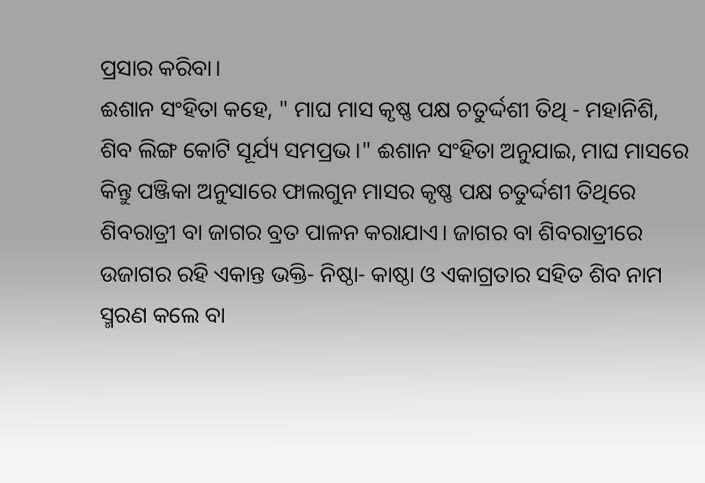ପ୍ରସାର କରିବା।
ଈଶାନ ସଂହିତା କହେ, " ମାଘ ମାସ କୃଷ୍ଣ ପକ୍ଷ ଚତୁର୍ଦ୍ଦଶୀ ତିଥି - ମହାନିଶି, ଶିବ ଲିଙ୍ଗ କୋଟି ସୂର୍ଯ୍ୟ ସମପ୍ରଭ।" ଈଶାନ ସଂହିତା ଅନୁଯାଇ, ମାଘ ମାସରେ କିନ୍ତୁ ପଞ୍ଜିକା ଅନୁସାରେ ଫାଲଗୁନ ମାସର କୃଷ୍ଣ ପକ୍ଷ ଚତୁର୍ଦ୍ଦଶୀ ତିଥିରେ ଶିବରାତ୍ରୀ ବା ଜାଗର ବ୍ରତ ପାଳନ କରାଯାଏ। ଜାଗର ବା ଶିବରାତ୍ରୀରେ ଉଜାଗର ରହି ଏକାନ୍ତ ଭକ୍ତି- ନିଷ୍ଠା- କାଷ୍ଠା ଓ ଏକାଗ୍ରତାର ସହିତ ଶିବ ନାମ ସ୍ମରଣ କଲେ ବା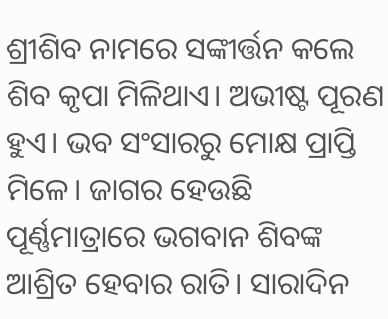ଶ୍ରୀଶିବ ନାମରେ ସଙ୍କୀର୍ତ୍ତନ କଲେ ଶିବ କୃପା ମିଳିଥାଏ। ଅଭୀଷ୍ଟ ପୂରଣ ହୁଏ। ଭବ ସଂସାରରୁ ମୋକ୍ଷ ପ୍ରାପ୍ତି ମିଳେ। ଜାଗର ହେଉଛି ପୂର୍ଣ୍ଣମାତ୍ରାରେ ଭଗବାନ ଶିବଙ୍କ ଆଶ୍ରିତ ହେବାର ରାତି। ସାରାଦିନ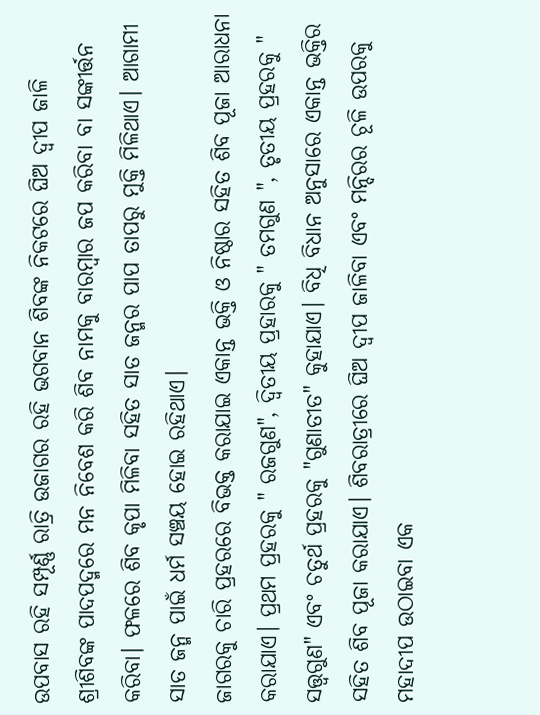ଉପବାସ ରହି ସମ୍ପୂର୍ଣ୍ଣ ରାତ୍ରି ଉଜାଗର ରହି ଭଗବାନ ଶିବଙ୍କ ନିକଟରେ ଘିଅ ଦ୍ଵୀପ ଜାଳି ଶ୍ରୀଶିବଙ୍କ ପାଦପଦ୍ମରେ ମନ ନିବେଶ କରି ଶିବ ନାମକୁ ବାରମ୍ବାର ଜପ କରିବା ବା ସଙ୍କୀର୍ତ୍ତନ କରିବା। ଫଳରେ ଶିବ କୃପା ମିଳିବା ସହିତ ସାତ ଜନ୍ମର ପାପ ତାପରୁ ମୁକ୍ତି ମିଳିଥାଏ। ଆଗାମୀ ସାତ ଜନ୍ମ ପାଇଁ ଧର୍ମ ସଞ୍ଚୟ ହୋଇ ରହିଥାଏ।
ଜାଗରକୁ ଚାରି ପ୍ରହରରେ ବିଭକ୍ତ କରାଯାଇ ଏକାନ୍ତ ଭକ୍ତି ଓ ନିଷ୍ଠାର ସହିତ ଶିବ ପୂଜା ଆରାଧନା କରାଯାଏ। ପ୍ରଥମ ପ୍ରହରକୁ " ରଜଗୁଣ", ଦ୍ଵିତୀୟ ପ୍ରହାରକୁ " ତମଗୁଣ ", ତୃତୀୟ ପ୍ରହରକୁ " ସତ୍ତ୍ଵଗୁଣ" ଏବଂ ଚତୁର୍ଥ ପ୍ରହରକୁ "ଗୁଣାତୀତ" କୁହାଯାଏ। ବିଧି ବିଧାନ ଅନୁସାରେ ଏକାନ୍ତ ଭକ୍ତିର ସହିତ ଶିବ ପୂଜା କରାଯାଏ। ଶିବରାତ୍ରୀରେ ଘିଅ ଦ୍ଵୀପ ଜାଳିବା ଏବଂ ମନ୍ଦିରର ଚୂଳି ଉପରକୁ ମହାଦୀପ ଉଠାଇବା ଏକ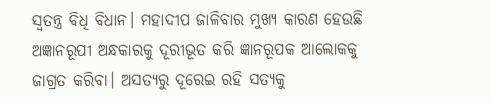ସ୍ବତନ୍ତ୍ର ବିଧି ବିଧାନ। ମହାଦୀପ ଜାଳିବାର ମୁଖ୍ୟ କାରଣ ହେଉଛି ଅଜ୍ଞାନରୂପୀ ଅନ୍ଧକାରକୁ ଦୂରୀଭୂତ କରି ଜ୍ଞାନରୂପକ ଆଲୋକକୁ ଜାଗ୍ରତ କରିବା। ଅସତ୍ୟରୁ ଦୂରେଇ ରହି ସତ୍ୟକୁ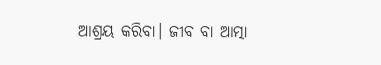ଆଶ୍ରୟ କରିବା। ଜୀବ ବା ଆତ୍ମା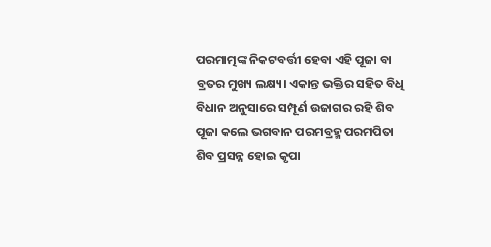ପରମାତ୍ମଙ୍କ ନିକଟବର୍ତ୍ତୀ ହେବା ଏହି ପୂଜା ବା ବ୍ରତର ମୁଖ୍ୟ ଲକ୍ଷ୍ୟ। ଏକାନ୍ତ ଭକ୍ତିର ସହିତ ବିଧି ବିଧାନ ଅନୁସାରେ ସମ୍ପୂର୍ଣ ଉଜାଗର ରହି ଶିବ ପୂଜା କଲେ ଭଗବାନ ପରମବ୍ରହ୍ମ ପରମପିତା ଶିବ ପ୍ରସନ୍ନ ହୋଇ କୃପା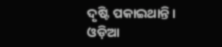ଦୃଷ୍ଟି ପକାଇଥାନ୍ତି।
ଓଡ଼ିଆ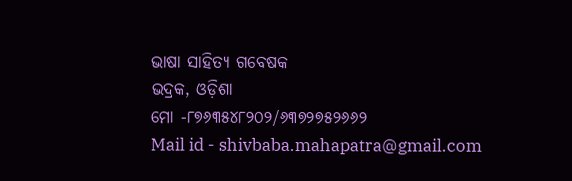ଭାଷା ସାହିତ୍ୟ ଗବେଷକ
ଭଦ୍ରକ, ଓଡ଼ିଶା
ମୋ -୮୭୬୩୫୪୮୨୦୨/୬୩୭୨୭୫୨୬୬୨
Mail id - shivbaba.mahapatra@gmail.com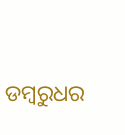ଡମ୍ବରୁଧର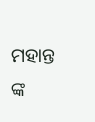ମହାନ୍ତ ଙ୍କ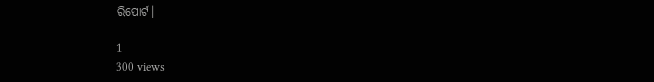ରିପୋର୍ଟ।

1
300 views